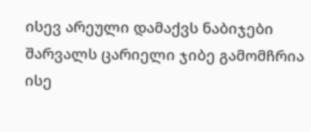ისევ არეული დამაქვს ნაბიჯები შარვალს ცარიელი ჯიბე გამომჩრია ისე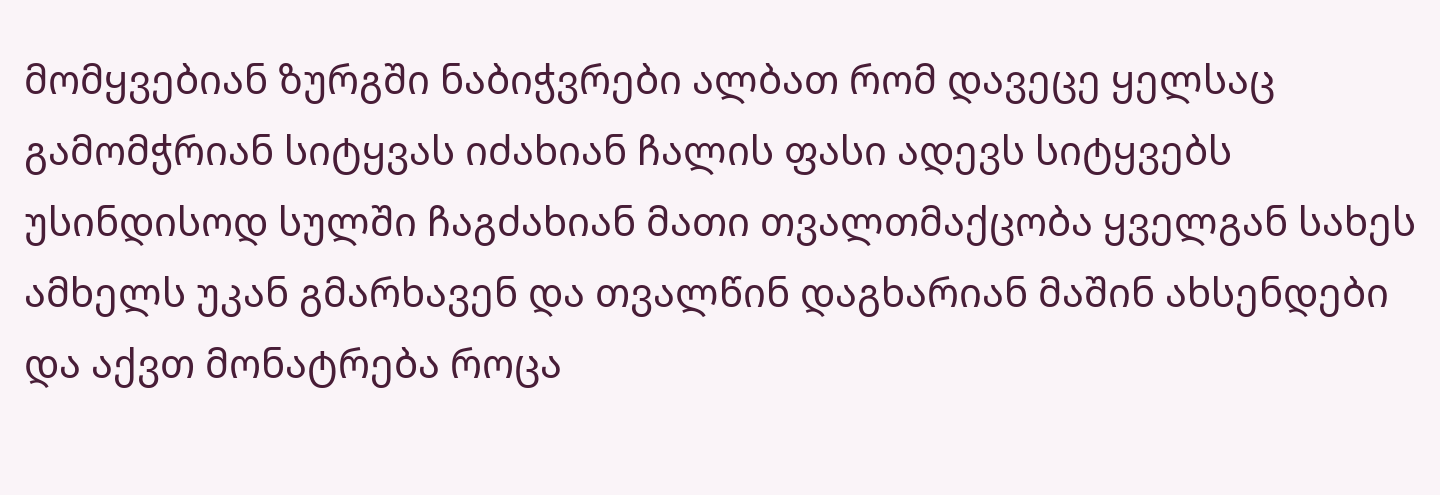მომყვებიან ზურგში ნაბიჭვრები ალბათ რომ დავეცე ყელსაც გამომჭრიან სიტყვას იძახიან ჩალის ფასი ადევს სიტყვებს უსინდისოდ სულში ჩაგძახიან მათი თვალთმაქცობა ყველგან სახეს ამხელს უკან გმარხავენ და თვალწინ დაგხარიან მაშინ ახსენდები და აქვთ მონატრება როცა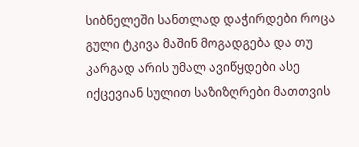სიბნელეში სანთლად დაჭირდები როცა გული ტკივა მაშინ მოგადგება და თუ კარგად არის უმალ ავიწყდები ასე იქცევიან სულით საზიზღრები მათთვის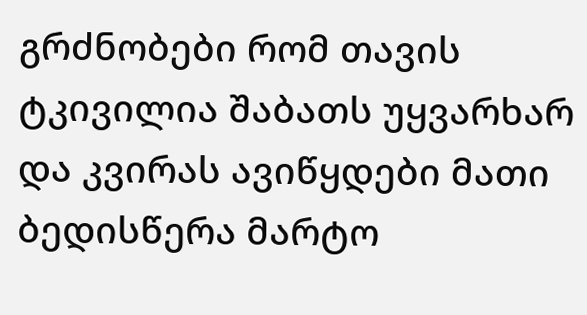გრძნობები რომ თავის ტკივილია შაბათს უყვარხარ და კვირას ავიწყდები მათი ბედისწერა მარტო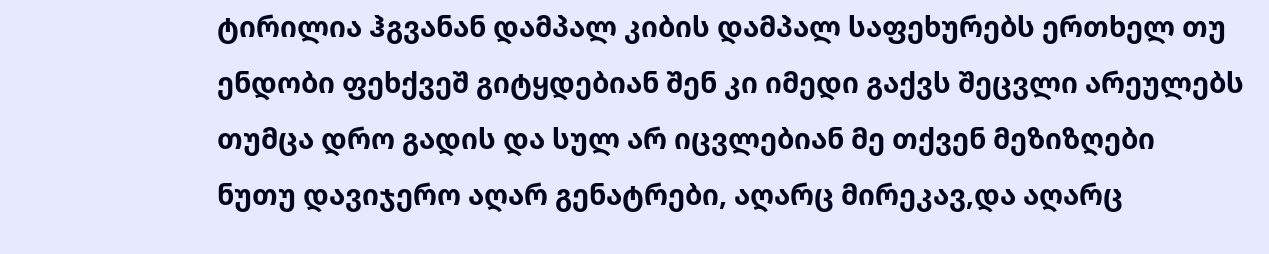ტირილია ჰგვანან დამპალ კიბის დამპალ საფეხურებს ერთხელ თუ ენდობი ფეხქვეშ გიტყდებიან შენ კი იმედი გაქვს შეცვლი არეულებს თუმცა დრო გადის და სულ არ იცვლებიან მე თქვენ მეზიზღები
ნუთუ დავიჯერო აღარ გენატრები, აღარც მირეკავ,და აღარც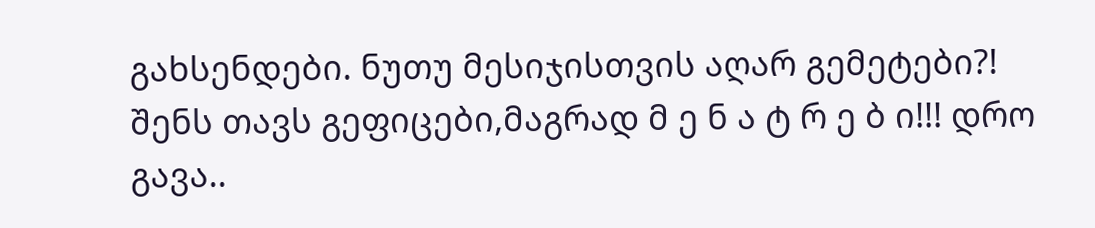გახსენდები. ნუთუ მესიჯისთვის აღარ გემეტები?! შენს თავს გეფიცები,მაგრად მ ე ნ ა ტ რ ე ბ ი!!! დრო გავა..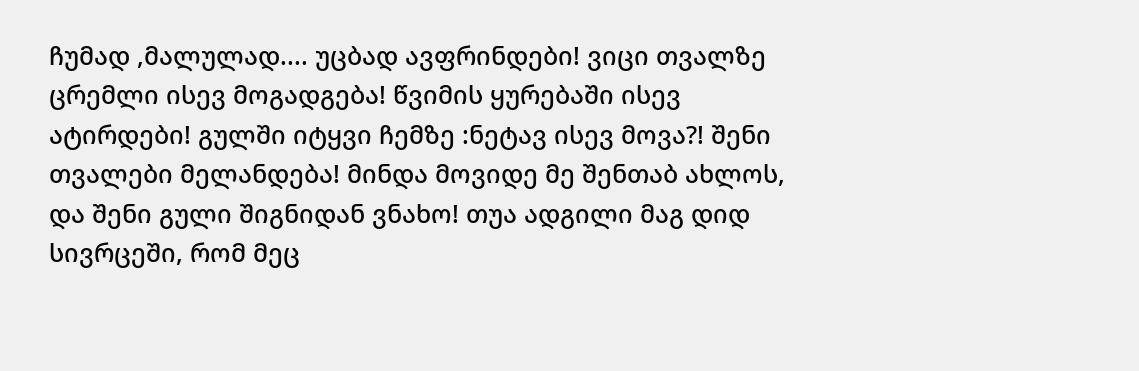ჩუმად ,მალულად.... უცბად ავფრინდები! ვიცი თვალზე ცრემლი ისევ მოგადგება! წვიმის ყურებაში ისევ ატირდები! გულში იტყვი ჩემზე :ნეტავ ისევ მოვა?! შენი თვალები მელანდება! მინდა მოვიდე მე შენთაბ ახლოს, და შენი გული შიგნიდან ვნახო! თუა ადგილი მაგ დიდ სივრცეში, რომ მეც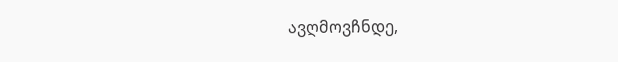ავღმოვჩნდე,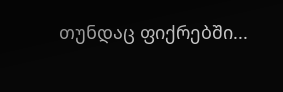თუნდაც ფიქრებში...